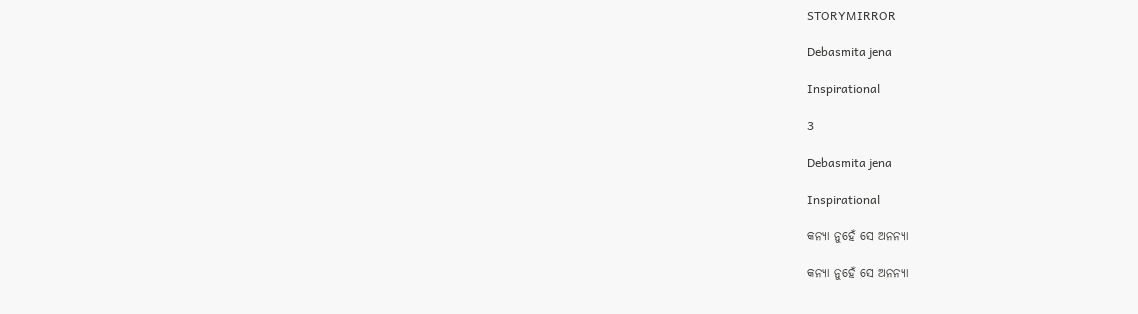STORYMIRROR

Debasmita jena

Inspirational

3

Debasmita jena

Inspirational

କନ୍ୟା ନୁହେଁ ସେ ଅନନ୍ୟା

କନ୍ୟା ନୁହେଁ ସେ ଅନନ୍ୟା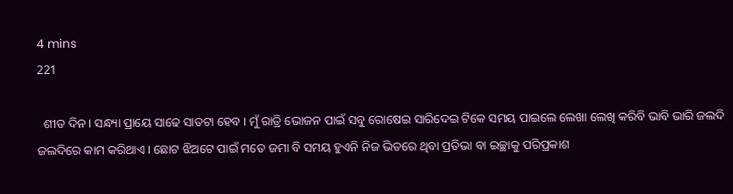4 mins
221

  ଶୀତ ଦିନ । ସନ୍ଧ୍ୟା ପ୍ରାୟେ ସାଢେ ସାତଟା ହେବ । ମୁଁ ରାତ୍ରି ଭୋଜନ ପାଇଁ ସବୁ ରୋଷେଇ ସାରିଦେଇ ଟିକେ ସମୟ ପାଇଲେ ଲେଖା ଲେଖି କରିବି ଭାବି ଭାରି ଜଲଦି ଜଲଦିରେ କାମ କରିଥାଏ । ଛୋଟ ଝିଅଟେ ପାଇଁ ମତେ ଜମା ବି ସମୟ ହୁଏନି ନିଜ ଭିତରେ ଥିବା ପ୍ରତିଭା ବା ଇଚ୍ଛାକୁ ପରିପ୍ରକାଶ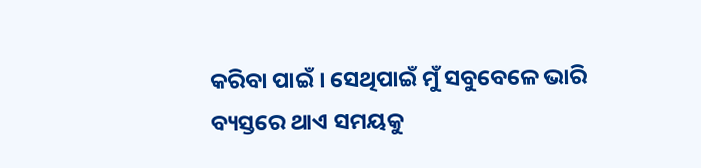କରିବା ପାଇଁ । ସେଥିପାଇଁ ମୁଁ ସବୁବେଳେ ଭାରି ବ୍ୟସ୍ତରେ ଥାଏ ସମୟକୁ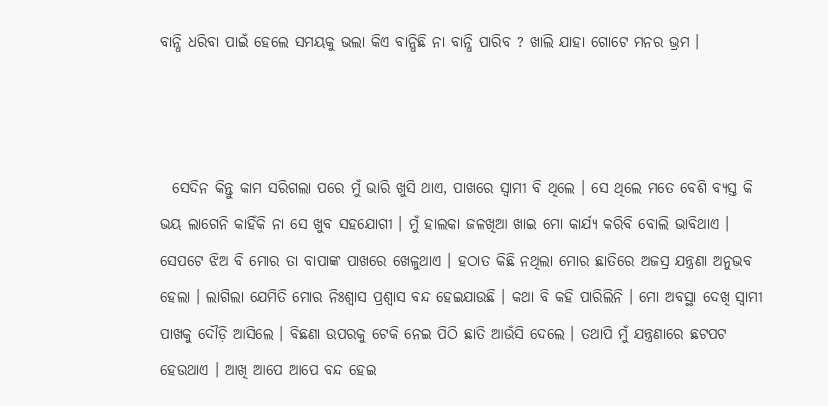ବାନ୍ଧି ଧରିବା ପାଇଁ ହେଲେ ସମୟକୁ ଭଲା କିଏ ବାନ୍ଧିଛି ନା ବାନ୍ଧି ପାରିବ ? ଖାଲି ଯାହା ଗୋଟେ ମନର ଭ୍ରମ ।



  ସେଦିନ କିନ୍ତୁ କାମ ସରିଗଲା ପରେ ମୁଁ ଭାରି ଖୁସି ଥାଏ, ପାଖରେ ସ୍ୱାମୀ ବି ଥିଲେ । ସେ ଥିଲେ ମତେ ବେଶି ବ୍ୟସ୍ତ କି ଭୟ ଲାଗେନି କାହିଁକି ନା ସେ ଖୁବ ସହଯୋଗୀ । ମୁଁ ହାଲକା ଜଳଖିଆ ଖାଇ ମୋ କାର୍ଯ୍ୟ କରିବି ବୋଲି ଭାବିଥାଏ । ସେପଟେ ଝିଅ ବି ମୋର ତା ବାପାଙ୍କ ପାଖରେ ଖେଳୁଥାଏ । ହଠାତ କିଛି ନଥିଲା ମୋର ଛାତିରେ ଅଜସ୍ର ଯନ୍ତ୍ରଣା ଅନୁଭବ ହେଲା । ଲାଗିଲା ଯେମିତି ମୋର ନିଃଶ୍ୱାସ ପ୍ରଶ୍ୱାସ ବନ୍ଦ ହେଇଯାଉଛି । କଥା ବି କହି ପାରିଲିନି । ମୋ ଅବସ୍ଥା ଦେଖି ସ୍ୱାମୀ ପାଖକୁ ଦୌଡ଼ି ଆସିଲେ । ବିଛଣା ଉପରକୁ ଟେକି ନେଇ ପିଠି ଛାତି ଆଉଁସି ଦେଲେ । ତଥାପି ମୁଁ ଯନ୍ତ୍ରଣାରେ ଛଟପଟ ହେଉଥାଏ । ଆଖି ଆପେ ଆପେ ବନ୍ଦ ହେଇ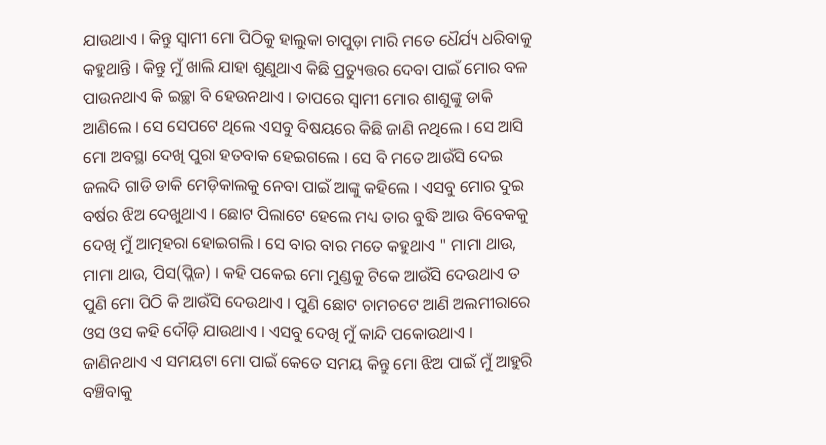ଯାଉଥାଏ । କିନ୍ତୁ ସ୍ୱାମୀ ମୋ ପିଠିକୁ ହାଲୁକା ଚାପୁଡ଼ା ମାରି ମତେ ଧୈର୍ଯ୍ୟ ଧରିବାକୁ କହୁଥାନ୍ତି । କିନ୍ତୁ ମୁଁ ଖାଲି ଯାହା ଶୁଣୁଥାଏ କିଛି ପ୍ରତ୍ୟୁତ୍ତର ଦେବା ପାଇଁ ମୋର ବଳ ପାଉନଥାଏ କି ଇଚ୍ଛା ବି ହେଉନଥାଏ । ତାପରେ ସ୍ୱାମୀ ମୋର ଶାଶୁଙ୍କୁ ଡାକି ଆଣିଲେ । ସେ ସେପଟେ ଥିଲେ ଏସବୁ ବିଷୟରେ କିଛି ଜାଣି ନଥିଲେ । ସେ ଆସି ମୋ ଅବସ୍ଥା ଦେଖି ପୁରା ହତବାକ ହେଇଗଲେ । ସେ ବି ମତେ ଆଉଁସି ଦେଇ ଜଲଦି ଗାଡି ଡାକି ମେଡ଼ିକାଲକୁ ନେବା ପାଇଁ ଆଙ୍କୁ କହିଲେ । ଏସବୁ ମୋର ଦୁଇ ବର୍ଷର ଝିଅ ଦେଖୁଥାଏ । ଛୋଟ ପିଲାଟେ ହେଲେ ମଧ୍ୟ ତାର ବୁଦ୍ଧି ଆଉ ବିବେକକୁ ଦେଖି ମୁଁ ଆତ୍ମହରା ହୋଇଗଲି । ସେ ବାର ବାର ମତେ କହୁଥାଏ " ମାମା ଥାଉ, ମାମା ଥାଉ, ପିସ(ପ୍ଲିଜ) । କହି ପକେଇ ମୋ ମୁଣ୍ଡକୁ ଟିକେ ଆଉଁସି ଦେଉଥାଏ ତ ପୁଣି ମୋ ପିଠି କି ଆଉଁସି ଦେଉଥାଏ । ପୁଣି ଛୋଟ ଚାମଚଟେ ଆଣି ଅଲମୀରାରେ ଓସ ଓସ କହି ଦୌଡ଼ି ଯାଉଥାଏ । ଏସବୁ ଦେଖି ମୁଁ କାନ୍ଦି ପକୋଉଥାଏ । ଜାଣିନଥାଏ ଏ ସମୟଟା ମୋ ପାଇଁ କେତେ ସମୟ କିନ୍ତୁ ମୋ ଝିଅ ପାଇଁ ମୁଁ ଆହୁରି ବଞ୍ଚିବାକୁ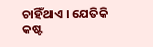ଚାହିଁଥାଏ । ଯେତିକି କଷ୍ଟ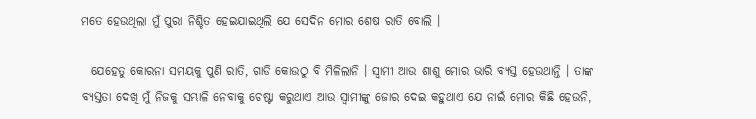ମତେ ହେଉଥିଲା ମୁଁ ପୁରା ନିଶ୍ଚିତ ହେଇଯାଇଥିଲି ଯେ ସେଦିନ ମୋର ଶେଷ ରାତି ବୋଲି ।

  ଯେହେତୁ କୋରନା ସମୟକୁ ପୁଣି ରାତି, ଗାଡି କୋଉଠୁ ବି ମିଳିଲାନି । ସ୍ୱାମୀ ଆଉ ଶାଶୁ ମୋର ଭାରି ବ୍ୟସ୍ତ ହେଉଥାନ୍ତି । ତାଙ୍କ ବ୍ୟସ୍ତତା ଦେଖି ମୁଁ ନିଜକୁ ସମ୍ଭାଳି ନେବାକୁ ଚେଷ୍ଟା କରୁଥାଏ ଆଉ ସ୍ୱାମୀଙ୍କୁ ଜୋର ଦେଇ କହୁଥାଏ ଯେ ନାଇଁ ମୋର କିଛି ହେଉନି,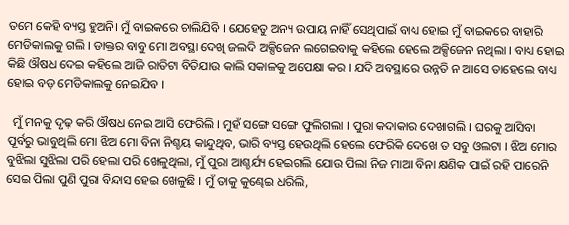ତମେ କେହି ବ୍ୟସ୍ତ ହୁଅନି। ମୁଁ ବାଇକରେ ଚାଲିଯିବି । ଯେହେତୁ ଅନ୍ୟ ଉପାୟ ନାହିଁ ସେଥିପାଇଁ ବାଧ୍ୟ ହୋଇ ମୁଁ ବାଇକରେ ବାହାରି ମେଡିକାଲକୁ ଗଲି । ଡାକ୍ତର ବାବୁ ମୋ ଅବସ୍ଥା ଦେଖି ଜଲଦି ଅକ୍ସିଜେନ ଲଗେଇବାକୁ କହିଲେ ହେଲେ ଅକ୍ସିଜେନ ନଥିଲା । ବାଧ୍ୟ ହୋଇ କିଛି ଔଷଧ ଦେଇ କହିଲେ ଆଜି ରାତିଟା ବିତିଯାଉ କାଲି ସକାଳକୁ ଅପେକ୍ଷା କର । ଯଦି ଅବସ୍ଥାରେ ଉନ୍ନତି ନ ଆସେ ତାହେଲେ ବାଧ୍ୟ ହୋଇ ବଡ଼ ମେଡିକାଲକୁ ନେଇଯିବ ।

  ମୁଁ ମନକୁ ଦୃଢ଼ କରି ଔଷଧ ନେଇ ଆସି ଫେରିଲି । ମୁହଁ ସଙ୍ଗେ ସଙ୍ଗେ ଫୁଲିଗଲା । ପୁରା କଦାକାର ଦେଖାଗଲି । ଘରକୁ ଆସିବା ପୂର୍ବରୁ ଭାବୁଥିଲି ମୋ ଝିଅ ମୋ ବିନା ନିଶ୍ଚୟ କାନ୍ଦୁଥିବ, ଭାରି ବ୍ୟସ୍ତ ହେଉଥିଲି ହେଲେ ଫେରିକି ଦେଖେ ତ ସବୁ ଓଲଟା । ଝିଅ ମୋର ବୁଝିଲା ସୁଝିଲା ପରି ହେଲା ପରି ଖେଳୁଥିଲା, ମୁଁ ପୁରା ଆଶ୍ଚର୍ଯ୍ୟ ହେଇଗଲି ଯୋଉ ପିଲା ନିଜ ମାଆ ବିନା କ୍ଷଣିକ ପାଇଁ ରହି ପାରେନି ସେଇ ପିଲା ପୁଣି ପୁରା ବିନ୍ଦାସ ହେଇ ଖେଳୁଛି । ମୁଁ ତାକୁ କୁଣ୍ଢେଇ ଧରିଲି,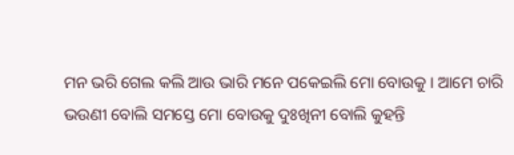ମନ ଭରି ଗେଲ କଲି ଆଉ ଭାରି ମନେ ପକେଇଲି ମୋ ବୋଉକୁ । ଆମେ ଚାରି ଭଉଣୀ ବୋଲି ସମସ୍ତେ ମୋ ବୋଉକୁ ଦୁଃଖିନୀ ବୋଲି କୁହନ୍ତି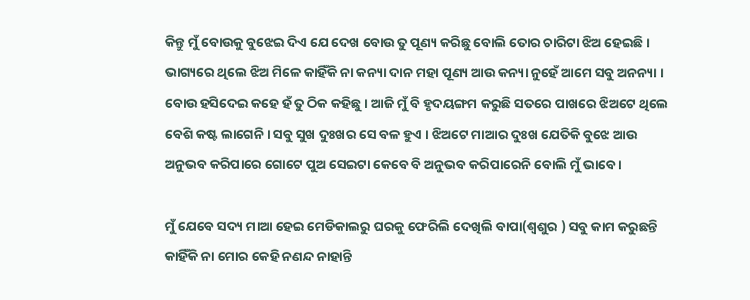କିନ୍ତୁ ମୁଁ ବୋଉକୁ ବୁଝେଇ ଦିଏ ଯେ ଦେଖ ବୋଉ ତୁ ପୂଣ୍ୟ କରିଛୁ ବୋଲି ତୋର ଚାରିଟା ଝିଅ ହେଇଛି । ଭାଗ୍ୟରେ ଥିଲେ ଝିଅ ମିଳେ କାହିଁକି ନା କନ୍ୟା ଦାନ ମହା ପୂଣ୍ୟ ଆଉ କନ୍ୟା ନୁହେଁ ଆମେ ସବୁ ଅନନ୍ୟା । ବୋଉ ହସିଦେଇ କହେ ହଁ ତୁ ଠିକ କହିଛୁ । ଆଜି ମୁଁ ବି ହୃଦୟଙ୍ଗମ କରୁଛି ସତରେ ପାଖରେ ଝିଅଟେ ଥିଲେ ବେଶି କଷ୍ଟ ଲାଗେନି । ସବୁ ସୁଖ ଦୁଃଖର ସେ ବଳ ହୁଏ । ଝିଅଟେ ମାଆର ଦୁଃଖ ଯେତିକି ବୁଝେ ଆଉ ଅନୁଭବ କରିପାରେ ଗୋଟେ ପୁଅ ସେଇଟା କେବେ ବି ଅନୁଭବ କରିପାରେନି ବୋଲି ମୁଁ ଭାବେ ।

ମୁଁ ଯେବେ ସଦ୍ୟ ମାଆ ହେଇ ମେଡିକାଲରୁ ଘରକୁ ଫେରିଲି ଦେଖିଲି ବାପା(ଶ୍ୱଶୁର ) ସବୁ କାମ କରୁଛନ୍ତି କାହିଁକି ନା ମୋର କେହି ନଣନ୍ଦ ନାହାନ୍ତି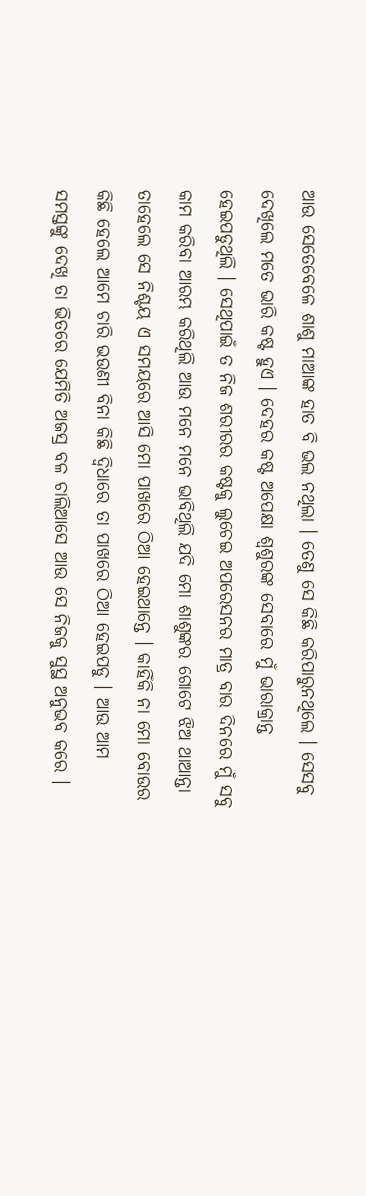ଆଉ ସେତେବେଳେ ଶାଶୁ ମାଆଙ୍କ ହାତ ବି ଭଲ ନଥିଲା । ତେଣୁ ସେ କିଛି କରିପାରୁନଥିଲେ । ସେସବୁ ଦେଖିଲେ ମତେ ଭାରି କଷ୍ଟ ହୁଏ । ଦେହର କଷ୍ଟ ଅପେକ୍ଷା ଶ୍ୱଶୁରଙ୍କ ସେବାରେ ମୁଁ ଭାରାକ୍ରାନ୍ତ ହେଇପଡୁଥିଲି । ସେଥିପାଇଁ ତ ନିଜ ଶରୀରର କଷ୍ଟକୁ ଲୁଚେଇ ଅପରେସନର ମାତ୍ର ବାର ଦିନରେ ମୁଁ ସବୁ କାମ କରିବା ଆରମ୍ଭ କରିଥିଲି ଆଉ ମନେ ମନେ ଭାବିଥିଲି ଯଦି ମୋ ଶାଶୁଙ୍କର ଗୋଟେ ଝିଅ ଥାଆନ୍ତା ତାହେଲେ ସେ ନିଶ୍ଚୟ ଏ ସମୟରେ ଆସି ମୋ ପାଖରେ ଠିଆ ହେଇଥାନ୍ତେ । କାହିଁକି ନା ମୋ ବୋଉର କିଛି ହେଲେ ଆମେ ଚାରି ଭଉଣୀ ବିନା କିଛି ଦ୍ଵିଧାରେ ତା ପାଖରେ ଠିଆ ହେଇପଡୁ । ଆଉ ଆମ ସମସ୍ତଙ୍କୁ ଦେଖି ତା ଭିତରେ ଯେମିତି ଅଜସ୍ର ବଳ ଚାଲିଆସେ ଆଉ ସେ ନିଜକୁ ସୁସ୍ଥ ଅନୁଭବ କରେ ।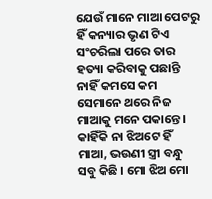ଯେଉଁ ମାନେ ମାଆ ପେଟରୁ ହିଁ କନ୍ୟାର ଭୃଣ ଟିଏ ସଂଚରିଲା ପରେ ତାର ହତ୍ୟା କରିବାକୁ ପଛାନ୍ତି ନାହିଁ କମସେ କମ ସେମାନେ ଥରେ ନିଜ ମାଆକୁ ମନେ ପକାନ୍ତେ । କାହିଁକି ନା ଝିଅଟେ ହିଁ ମାଆ, ଭଉଣୀ ସ୍ତ୍ରୀ ବନ୍ଧୁ ସବୁ କିଛି । ମୋ ଝିଅ ମୋ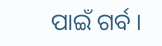ପାଇଁ ଗର୍ବ ।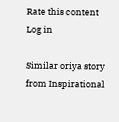Rate this content
Log in

Similar oriya story from Inspirational